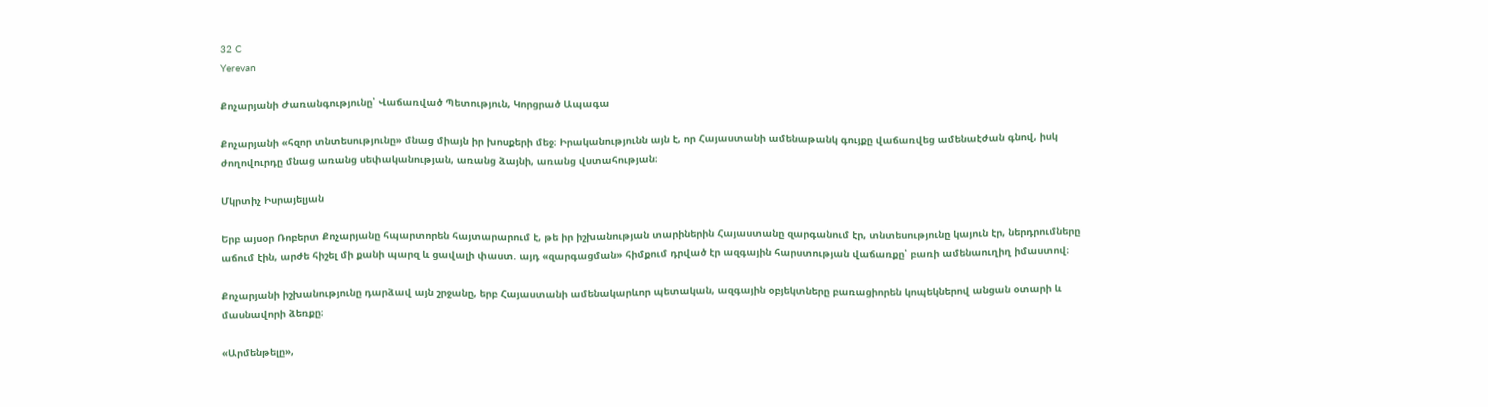32 C
Yerevan

Քոչարյանի Ժառանգությունը՝ Վաճառված Պետություն, Կորցրած Ապագա

Քոչարյանի «հզոր տնտեսությունը» մնաց միայն իր խոսքերի մեջ։ Իրականությունն այն է, որ Հայաստանի ամենաթանկ գույքը վաճառվեց ամենաէժան գնով, իսկ ժողովուրդը մնաց առանց սեփականության, առանց ձայնի, առանց վստահության։

Մկրտիչ Իսրայելյան

Երբ այսօր Ռոբերտ Քոչարյանը հպարտորեն հայտարարում է, թե իր իշխանության տարիներին Հայաստանը զարգանում էր, տնտեսությունը կայուն էր, ներդրումները աճում էին, արժե հիշել մի քանի պարզ և ցավալի փաստ. այդ «զարգացման» հիմքում դրված էր ազգային հարստության վաճառքը՝ բառի ամենաուղիղ իմաստով։

Քոչարյանի իշխանությունը դարձավ այն շրջանը, երբ Հայաստանի ամենակարևոր պետական, ազգային օբյեկտները բառացիորեն կոպեկներով անցան օտարի և մասնավորի ձեռքը։

«Արմենթելը»,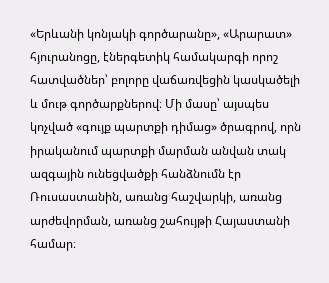«Երևանի կոնյակի գործարանը», «Արարատ» հյուրանոցը, էներգետիկ համակարգի որոշ հատվածներ՝ բոլորը վաճառվեցին կասկածելի և մութ գործարքներով։ Մի մասը՝ այսպես կոչված «գույք պարտքի դիմաց» ծրագրով, որն իրականում պարտքի մարման անվան տակ ազգային ունեցվածքի հանձնումն էր Ռուսաստանին, առանց հաշվարկի, առանց արժեվորման, առանց շահույթի Հայաստանի համար։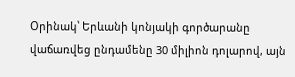Օրինակ՝ Երևանի կոնյակի գործարանը վաճառվեց ընդամենը 30 միլիոն դոլարով, այն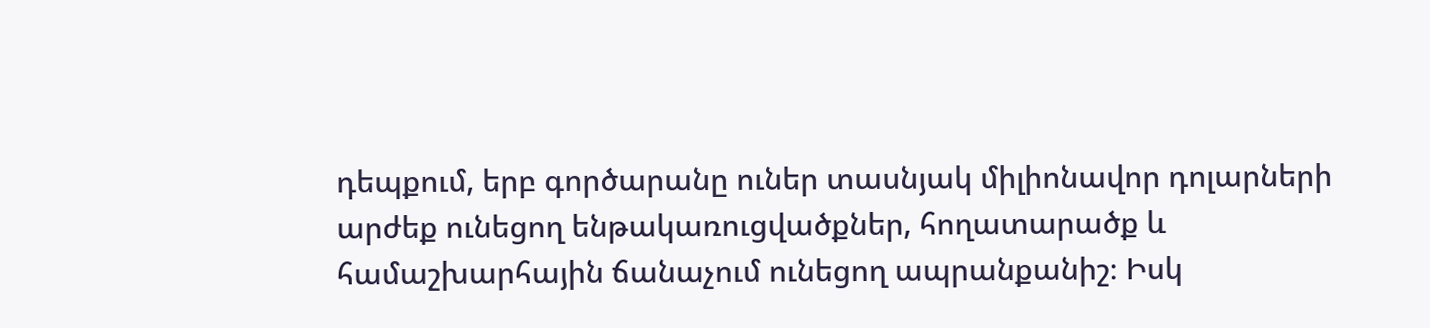դեպքում, երբ գործարանը ուներ տասնյակ միլիոնավոր դոլարների արժեք ունեցող ենթակառուցվածքներ, հողատարածք և համաշխարհային ճանաչում ունեցող ապրանքանիշ։ Իսկ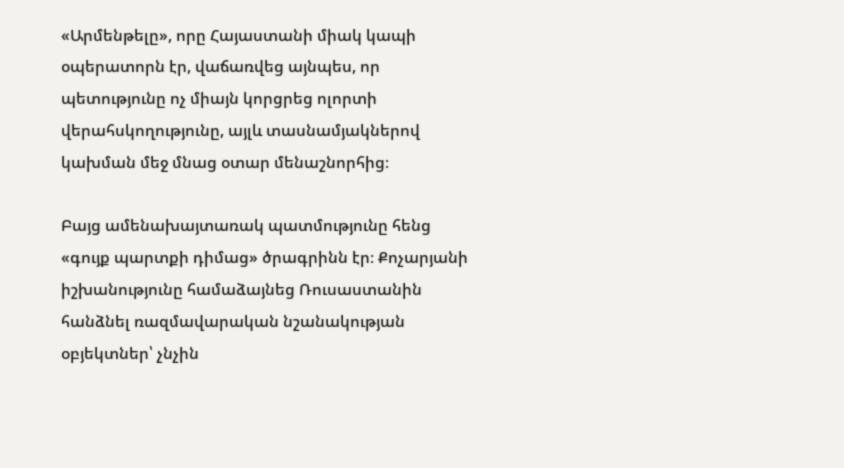«Արմենթելը», որը Հայաստանի միակ կապի օպերատորն էր, վաճառվեց այնպես, որ պետությունը ոչ միայն կորցրեց ոլորտի վերահսկողությունը, այլև տասնամյակներով կախման մեջ մնաց օտար մենաշնորհից։

Բայց ամենախայտառակ պատմությունը հենց «գույք պարտքի դիմաց» ծրագրինն էր։ Քոչարյանի իշխանությունը համաձայնեց Ռուսաստանին հանձնել ռազմավարական նշանակության օբյեկտներ՝ չնչին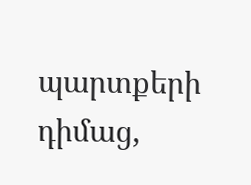պարտքերի դիմաց,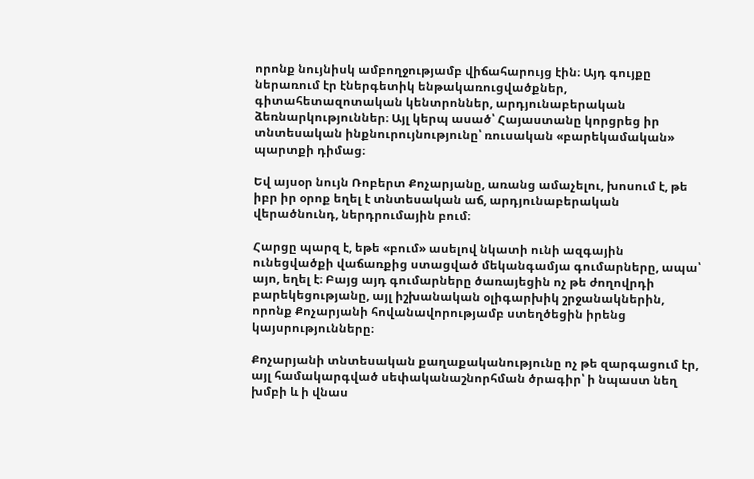որոնք նույնիսկ ամբողջությամբ վիճահարույց էին։ Այդ գույքը ներառում էր էներգետիկ ենթակառուցվածքներ, գիտահետազոտական կենտրոններ, արդյունաբերական ձեռնարկություններ։ Այլ կերպ ասած՝ Հայաստանը կորցրեց իր տնտեսական ինքնուրույնությունը՝ ռուսական «բարեկամական» պարտքի դիմաց։

Եվ այսօր նույն Ռոբերտ Քոչարյանը, առանց ամաչելու, խոսում է, թե իբր իր օրոք եղել է տնտեսական աճ, արդյունաբերական վերածնունդ, ներդրումային բում։

Հարցը պարզ է, եթե «բում» ասելով նկատի ունի ազգային ունեցվածքի վաճառքից ստացված մեկանգամյա գումարները, ապա՝ այո, եղել է։ Բայց այդ գումարները ծառայեցին ոչ թե ժողովրդի բարեկեցությանը, այլ իշխանական օլիգարխիկ շրջանակներին, որոնք Քոչարյանի հովանավորությամբ ստեղծեցին իրենց կայսրությունները։

Քոչարյանի տնտեսական քաղաքականությունը ոչ թե զարգացում էր, այլ համակարգված սեփականաշնորհման ծրագիր՝ ի նպաստ նեղ խմբի և ի վնաս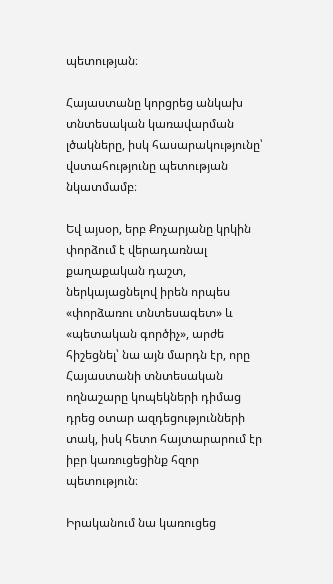պետության։

Հայաստանը կորցրեց անկախ տնտեսական կառավարման լծակները, իսկ հասարակությունը՝ վստահությունը պետության նկատմամբ։

Եվ այսօր, երբ Քոչարյանը կրկին փորձում է վերադառնալ քաղաքական դաշտ, ներկայացնելով իրեն որպես «փորձառու տնտեսագետ» և «պետական գործիչ», արժե հիշեցնել՝ նա այն մարդն էր, որը Հայաստանի տնտեսական ողնաշարը կոպեկների դիմաց դրեց օտար ազդեցությունների տակ, իսկ հետո հայտարարում էր իբր կառուցեցինք հզոր պետություն։

Իրականում նա կառուցեց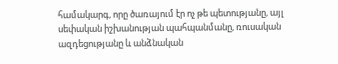համակարգ, որը ծառայում էր ոչ թե պետությանը, այլ սեփական իշխանության պահպանմանը, ռուսական ազդեցությանը և անձնական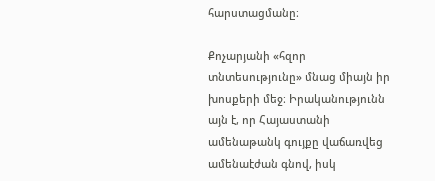հարստացմանը։

Քոչարյանի «հզոր տնտեսությունը» մնաց միայն իր խոսքերի մեջ։ Իրականությունն այն է, որ Հայաստանի ամենաթանկ գույքը վաճառվեց ամենաէժան գնով, իսկ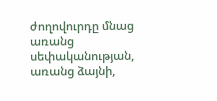ժողովուրդը մնաց առանց սեփականության, առանց ձայնի,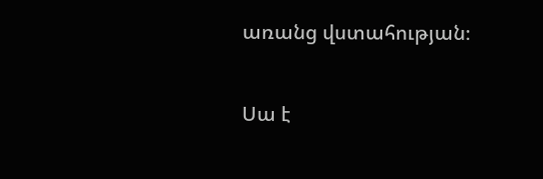առանց վստահության։

Սա է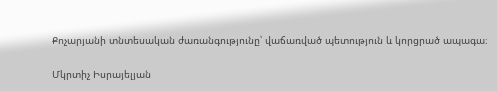Քոչարյանի տնտեսական ժառանգությունը՝ վաճառված պետություն և կորցրած ապագա։

Մկրտիչ Իսրայելյան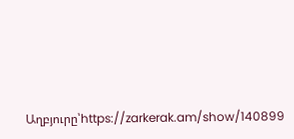Աղբյուրը՝https://zarkerak.am/show/140899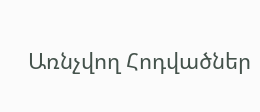Առնչվող Հոդվածներ